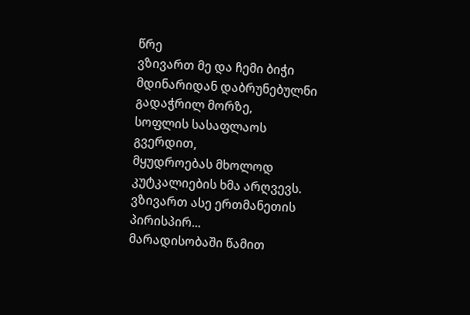წრე
ვზივართ მე და ჩემი ბიჭი
მდინარიდან დაბრუნებულნი
გადაჭრილ მორზე,
სოფლის სასაფლაოს გვერდით,
მყუდროებას მხოლოდ
კუტკალიების ხმა არღვევს.
ვზივართ ასე ერთმანეთის
პირისპირ...
მარადისობაში წამით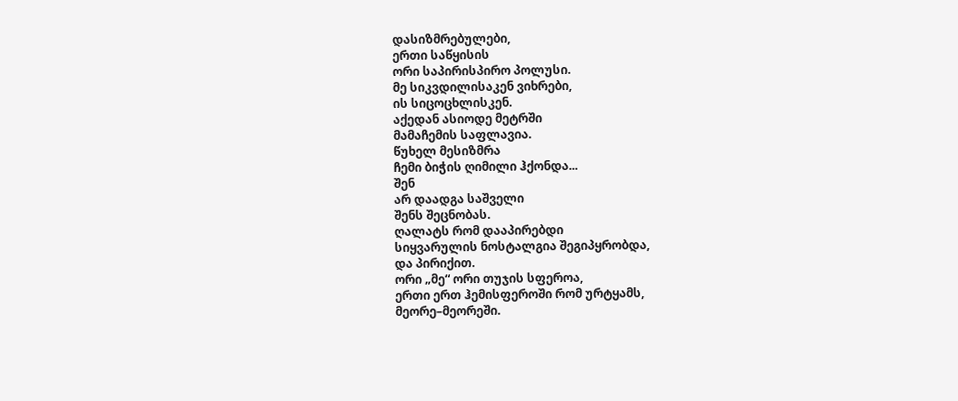დასიზმრებულები,
ერთი საწყისის
ორი საპირისპირო პოლუსი.
მე სიკვდილისაკენ ვიხრები,
ის სიცოცხლისკენ.
აქედან ასიოდე მეტრში
მამაჩემის საფლავია.
წუხელ მესიზმრა
ჩემი ბიჭის ღიმილი ჰქონდა...
შენ
არ დაადგა საშველი
შენს შეცნობას.
ღალატს რომ დააპირებდი
სიყვარულის ნოსტალგია შეგიპყრობდა,
და პირიქით.
ორი „მე“ ორი თუჯის სფეროა,
ერთი ერთ ჰემისფეროში რომ ურტყამს,
მეორე–მეორეში.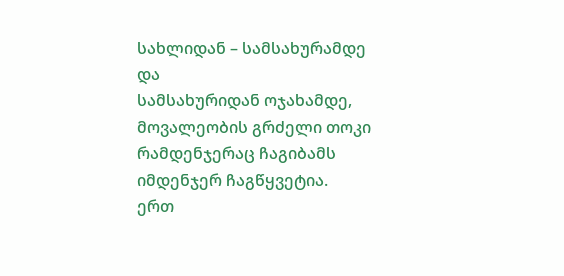სახლიდან – სამსახურამდე და
სამსახურიდან ოჯახამდე,
მოვალეობის გრძელი თოკი
რამდენჯერაც ჩაგიბამს
იმდენჯერ ჩაგწყვეტია.
ერთ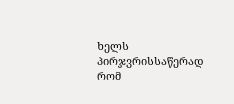ხელს პირჯვრისსაწერად
რომ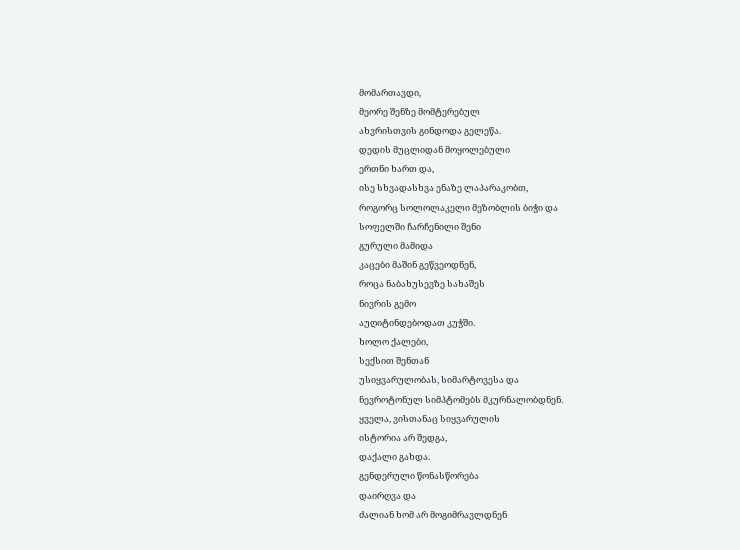მომართავდი,
მეორე შენზე მომტერებულ
ახვრისთვის გინდოდა გელეწა.
დედის მუცლიდან მოყოლებული
ერთნი ხართ და,
ისე სხვადასხვა ენაზე ლაპარაკობთ,
როგორც სოლოლაკელი მეზობლის ბიჭი და
სოფელში ჩარჩენილი შენი
გურული მამიდა
კაცები მაშინ გეწვეოდნენ,
როცა ნაბახუსევზე სახაშეს
ნივრის გემო
აუღიტინდებოდათ კუჭში.
ხოლო ქალები,
სექსით შენთან
უსიყვარულობას, სიმარტოვესა და
ნევროტონულ სიმპტომებს მკურნალობდნენ.
ყველა, ვისთანაც სიყვარულის
ისტორია არ შედგა,
დაქალი გახდა.
გენდერული წონასწორება
დაირღვა და
ძალიან ხომ არ მოგიმრავლდნენ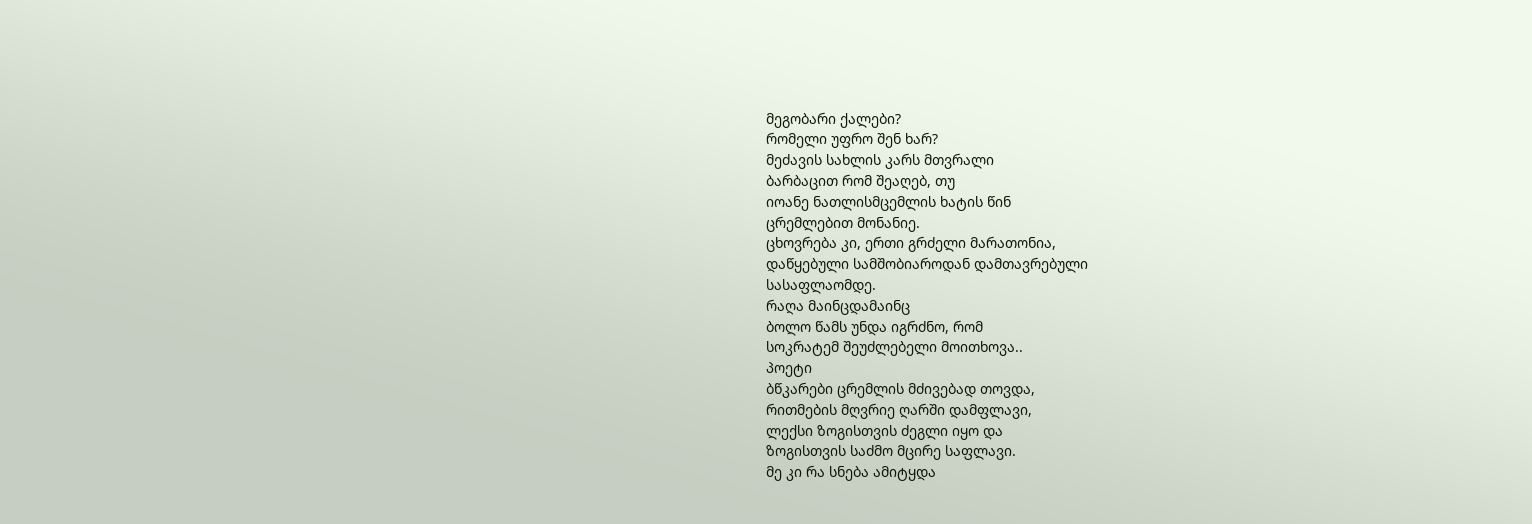მეგობარი ქალები?
რომელი უფრო შენ ხარ?
მეძავის სახლის კარს მთვრალი
ბარბაცით რომ შეაღებ, თუ
იოანე ნათლისმცემლის ხატის წინ
ცრემლებით მონანიე.
ცხოვრება კი, ერთი გრძელი მარათონია,
დაწყებული სამშობიაროდან დამთავრებული
სასაფლაომდე.
რაღა მაინცდამაინც
ბოლო წამს უნდა იგრძნო, რომ
სოკრატემ შეუძლებელი მოითხოვა..
პოეტი
ბწკარები ცრემლის მძივებად თოვდა,
რითმების მღვრიე ღარში დამფლავი,
ლექსი ზოგისთვის ძეგლი იყო და
ზოგისთვის საძმო მცირე საფლავი.
მე კი რა სნება ამიტყდა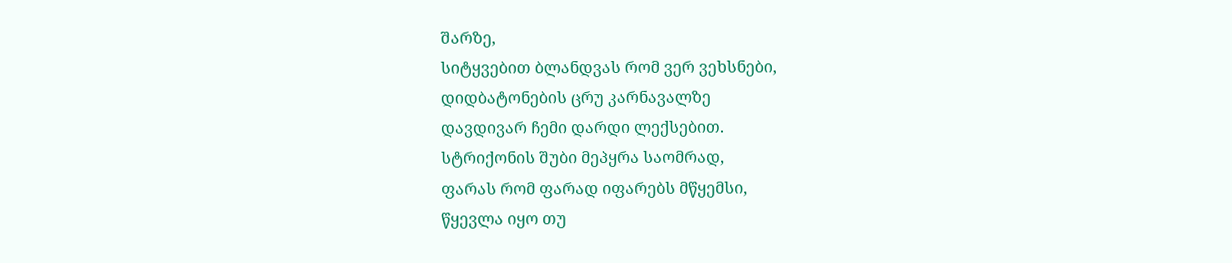შარზე,
სიტყვებით ბლანდვას რომ ვერ ვეხსნები,
დიდბატონების ცრუ კარნავალზე
დავდივარ ჩემი დარდი ლექსებით.
სტრიქონის შუბი მეპყრა საომრად,
ფარას რომ ფარად იფარებს მწყემსი,
წყევლა იყო თუ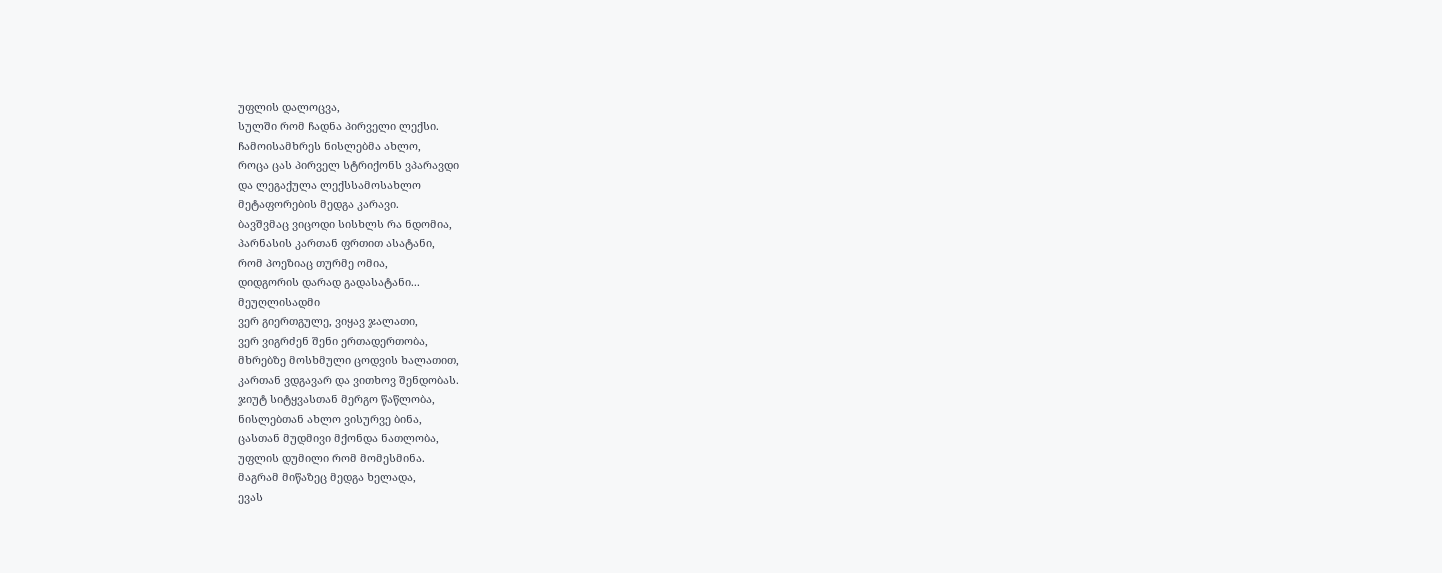უფლის დალოცვა,
სულში რომ ჩადნა პირველი ლექსი.
ჩამოისამხრეს ნისლებმა ახლო,
როცა ცას პირველ სტრიქონს ვპარავდი
და ლეგაქულა ლექსსამოსახლო
მეტაფორების მედგა კარავი.
ბავშვმაც ვიცოდი სისხლს რა ნდომია,
პარნასის კართან ფრთით ასატანი,
რომ პოეზიაც თურმე ომია,
დიდგორის დარად გადასატანი...
მეუღლისადმი
ვერ გიერთგულე, ვიყავ ჯალათი,
ვერ ვიგრძენ შენი ერთადერთობა,
მხრებზე მოსხმული ცოდვის ხალათით,
კართან ვდგავარ და ვითხოვ შენდობას.
ჯიუტ სიტყვასთან მერგო წაწლობა,
ნისლებთან ახლო ვისურვე ბინა,
ცასთან მუდმივი მქონდა ნათლობა,
უფლის დუმილი რომ მომესმინა.
მაგრამ მიწაზეც მედგა ხელადა,
ევას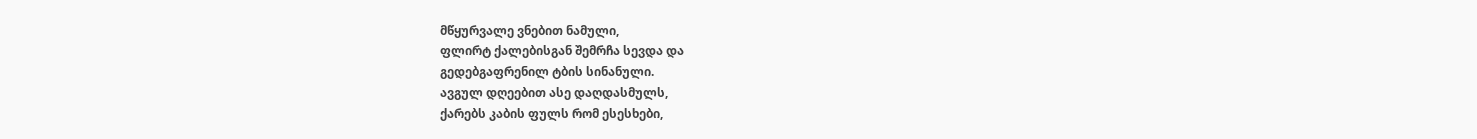მწყურვალე ვნებით ნამული,
ფლირტ ქალებისგან შემრჩა სევდა და
გედებგაფრენილ ტბის სინანული.
ავგულ დღეებით ასე დაღდასმულს,
ქარებს კაბის ფულს რომ ესესხები,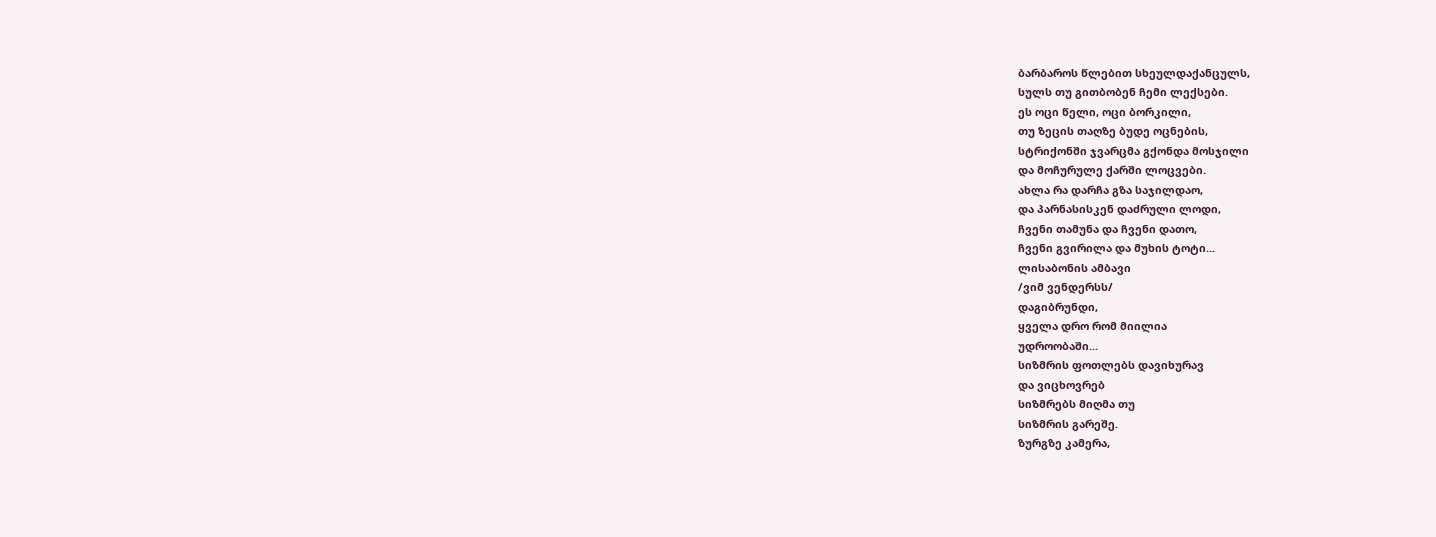ბარბაროს წლებით სხეულდაქანცულს,
სულს თუ გითბობენ ჩემი ლექსები.
ეს ოცი წელი, ოცი ბორკილი,
თუ ზეცის თაღზე ბუდე ოცნების,
სტრიქონში ჯვარცმა გქონდა მოსჯილი
და მოჩურულე ქარში ლოცვები.
ახლა რა დარჩა გზა საჯილდაო,
და პარნასისკენ დაძრული ლოდი,
ჩვენი თამუნა და ჩვენი დათო,
ჩვენი გვირილა და მუხის ტოტი...
ლისაბონის ამბავი
/ვიმ ვენდერსს/
დაგიბრუნდი,
ყველა დრო რომ მიილია
უდროობაში...
სიზმრის ფოთლებს დავიხურავ
და ვიცხოვრებ
სიზმრებს მიღმა თუ
სიზმრის გარეშე.
ზურგზე კამერა,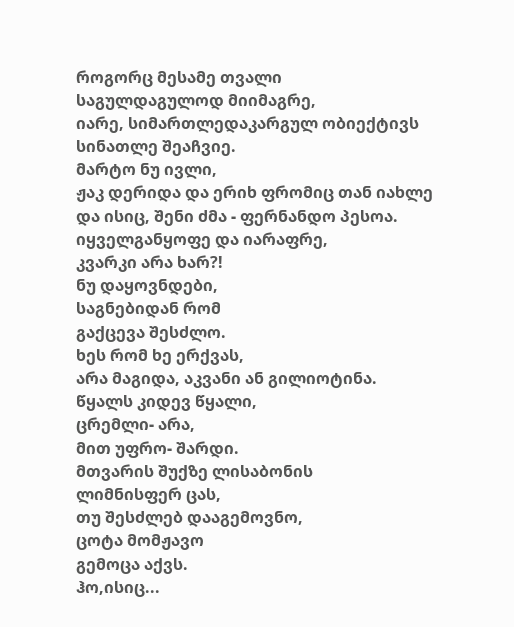როგორც მესამე თვალი
საგულდაგულოდ მიიმაგრე,
იარე, სიმართლედაკარგულ ობიექტივს
სინათლე შეაჩვიე.
მარტო ნუ ივლი,
ჟაკ დერიდა და ერიხ ფრომიც თან იახლე
და ისიც, შენი ძმა - ფერნანდო პესოა.
იყველგანყოფე და იარაფრე,
კვარკი არა ხარ?!
ნუ დაყოვნდები,
საგნებიდან რომ
გაქცევა შესძლო.
ხეს რომ ხე ერქვას,
არა მაგიდა, აკვანი ან გილიოტინა.
წყალს კიდევ წყალი,
ცრემლი- არა,
მით უფრო- შარდი.
მთვარის შუქზე ლისაბონის
ლიმნისფერ ცას,
თუ შესძლებ დააგემოვნო,
ცოტა მომჟავო
გემოცა აქვს.
ჰო,ისიც...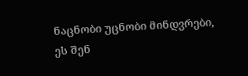ნაცნობი უცნობი მინდვრები,
ეს შენ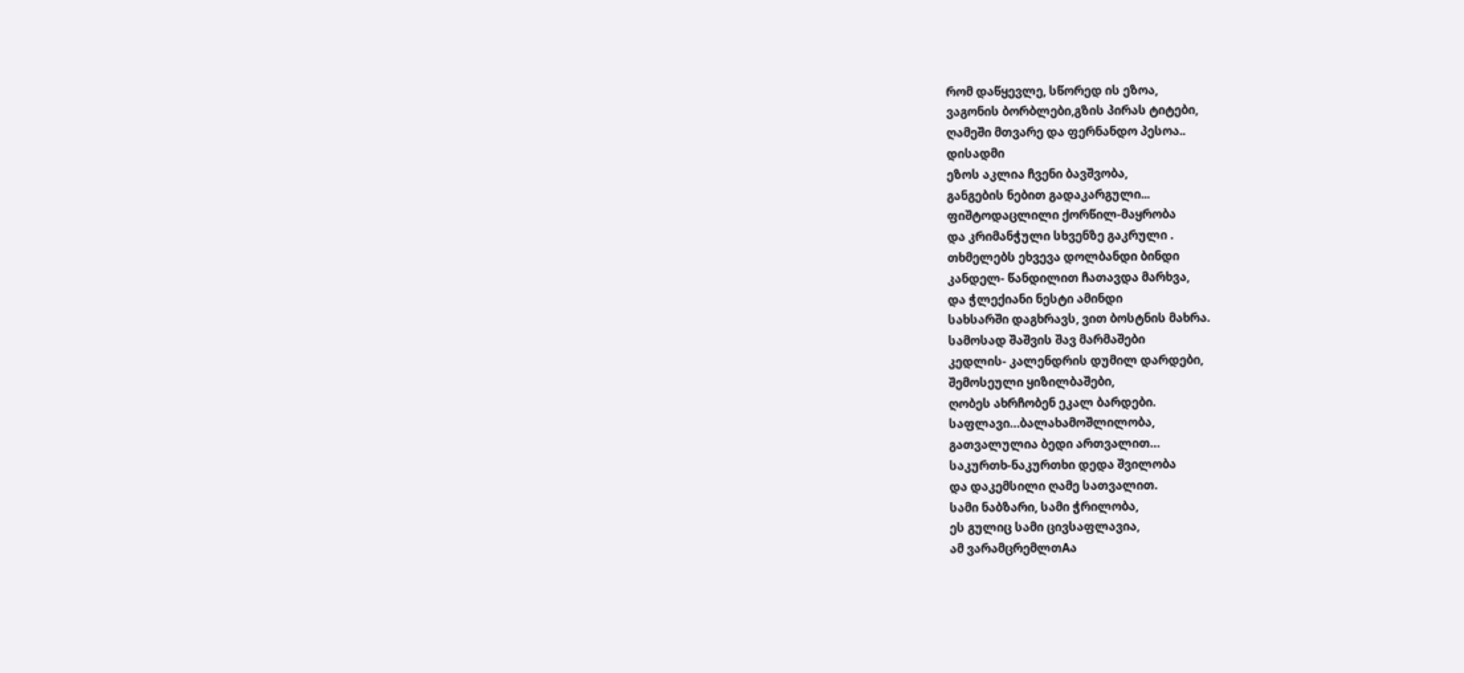რომ დაწყევლე, სწორედ ის ეზოა,
ვაგონის ბორბლები,გზის პირას ტიტები,
ღამეში მთვარე და ფერნანდო პესოა..
დისადმი
ეზოს აკლია ჩვენი ბავშვობა,
განგების ნებით გადაკარგული...
ფიშტოდაცლილი ქორწილ-მაყრობა
და კრიმანჭული სხვენზე გაკრული .
თხმელებს ეხვევა დოლბანდი ბინდი
კანდელ- წანდილით ჩათავდა მარხვა,
და ჭლექიანი ნესტი ამინდი
სახსარში დაგხრავს, ვით ბოსტნის მახრა.
სამოსად შაშვის შავ მარმაშები
კედლის- კალენდრის დუმილ დარდები,
შემოსეული ყიზილბაშები,
ღობეს ახრჩობენ ეკალ ბარდები.
საფლავი…ბალახამოშლილობა,
გათვალულია ბედი ართვალით…
საკურთხ-ნაკურთხი დედა შვილობა
და დაკემსილი ღამე სათვალით.
სამი ნაბზარი, სამი ჭრილობა,
ეს გულიც სამი ცივსაფლავია,
ამ ვარამცრემლთAა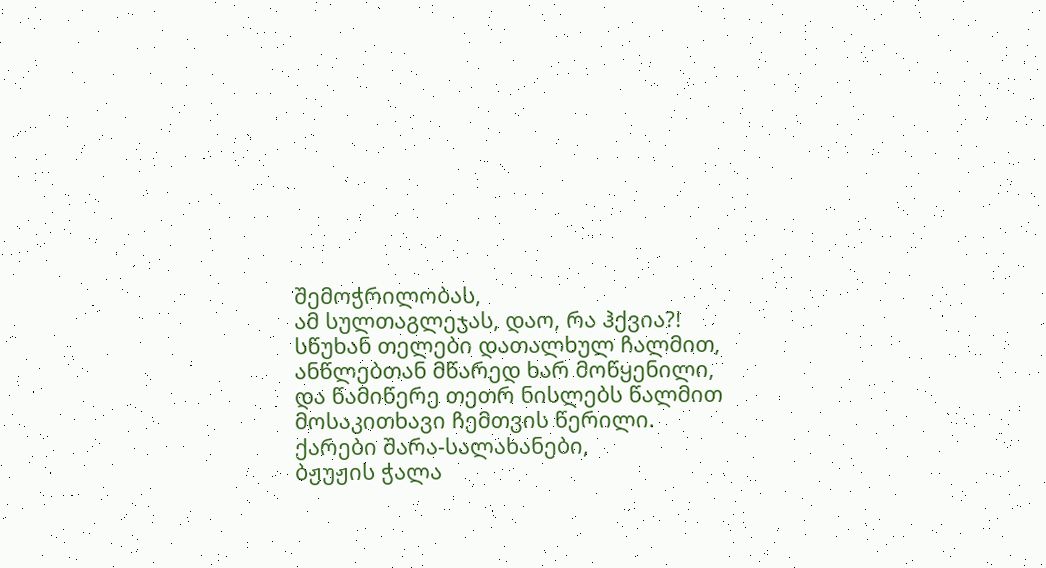შემოჭრილობას,
ამ სულთაგლეჯას, დაო, რა ჰქვია?!
სწუხან თელები დათალხულ ჩალმით,
ანწლებთან მწარედ ხარ მოწყენილი,
და წამიწერე თეთრ ნისლებს წალმით
მოსაკითხავი ჩემთვის წერილი.
ქარები შარა-სალახანები,
ბჟუჟის ჭალა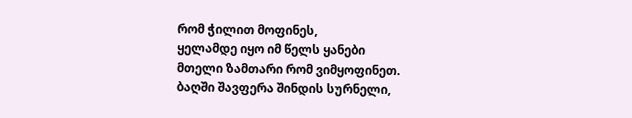რომ ჭილით მოფინეს,
ყელამდე იყო იმ წელს ყანები
მთელი ზამთარი რომ ვიმყოფინეთ.
ბაღში შავფერა შინდის სურნელი,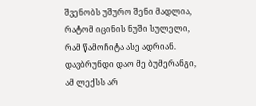შვენობს უშურო შენი მადლია,
რატომ იცინის ნუში სულელი,
რამ წამოჩიტა ასე ადრიან.
დავბრუნდი დაო მე ბუმერანგი,
ამ ლექსს არ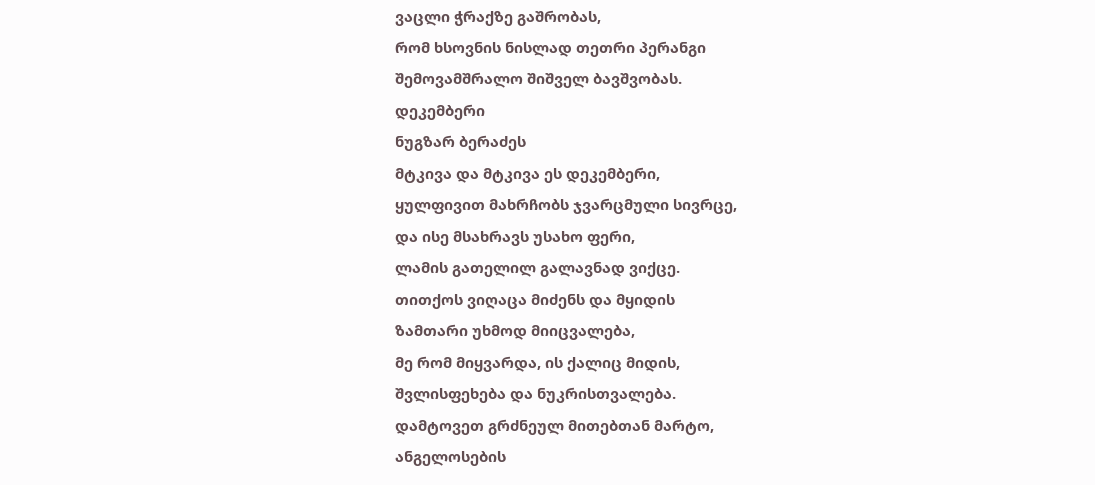ვაცლი ჭრაქზე გაშრობას,
რომ ხსოვნის ნისლად თეთრი პერანგი
შემოვამშრალო შიშველ ბავშვობას.
დეკემბერი
ნუგზარ ბერაძეს
მტკივა და მტკივა ეს დეკემბერი,
ყულფივით მახრჩობს ჯვარცმული სივრცე,
და ისე მსახრავს უსახო ფერი,
ლამის გათელილ გალავნად ვიქცე.
თითქოს ვიღაცა მიძენს და მყიდის
ზამთარი უხმოდ მიიცვალება,
მე რომ მიყვარდა, ის ქალიც მიდის,
შვლისფეხება და ნუკრისთვალება.
დამტოვეთ გრძნეულ მითებთან მარტო,
ანგელოსების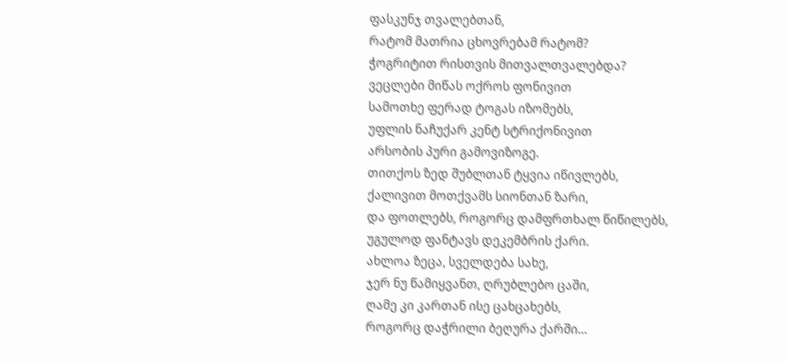ფასკუნჯ თვალებთან,
რატომ მათრია ცხოვრებამ რატომ?
ჭოგრიტით რისთვის მითვალთვალებდა?
ვეცლები მიწას ოქროს ფონივით
სამოთხე ფერად ტოგას იზომებს,
უფლის ნაჩუქარ კენტ სტრიქონივით
არსობის პური გამოვიზოგე.
თითქოს ზედ შუბლთან ტყვია იწივლებს,
ქალივით მოთქვამს სიონთან ზარი,
და ფოთლებს, როგორც დამფრთხალ წიწილებს,
უგულოდ ფანტავს დეკემბრის ქარი.
ახლოა ზეცა, სველდება სახე,
ჯერ ნუ წამიყვანთ, ღრუბლებო ცაში,
ღამე კი კართან ისე ცახცახებს,
როგორც დაჭრილი ბეღურა ქარში…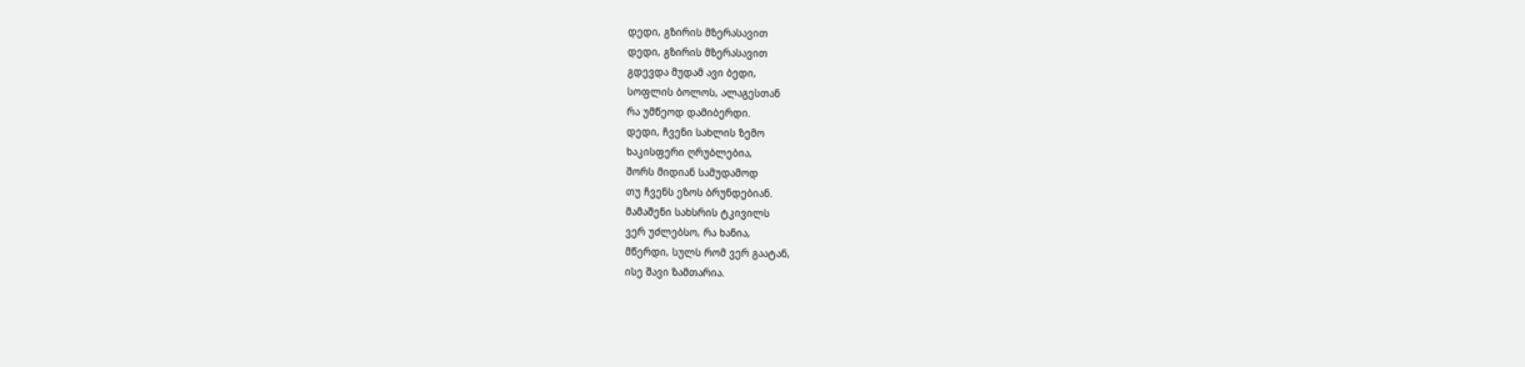დედი, გზირის მზერასავით
დედი, გზირის მზერასავით
გდევდა მუდამ ავი ბედი,
სოფლის ბოლოს, ალაგესთან
რა უმწეოდ დამიბერდი.
დედი, ჩვენი სახლის ზემო
ხაკისფერი ღრუბლებია,
შორს მიდიან სამუდამოდ
თუ ჩვენს ეზოს ბრუნდებიან.
მამაშენი სახსრის ტკივილს
ვერ უძლებსო, რა ხანია,
მწერდი, სულს რომ ვერ გაატან,
ისე შავი ზამთარია.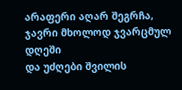არაფერი აღარ შეგრჩა,
ჯავრი მხოლოდ ჯვარცმულ დღეში
და უძღები შვილის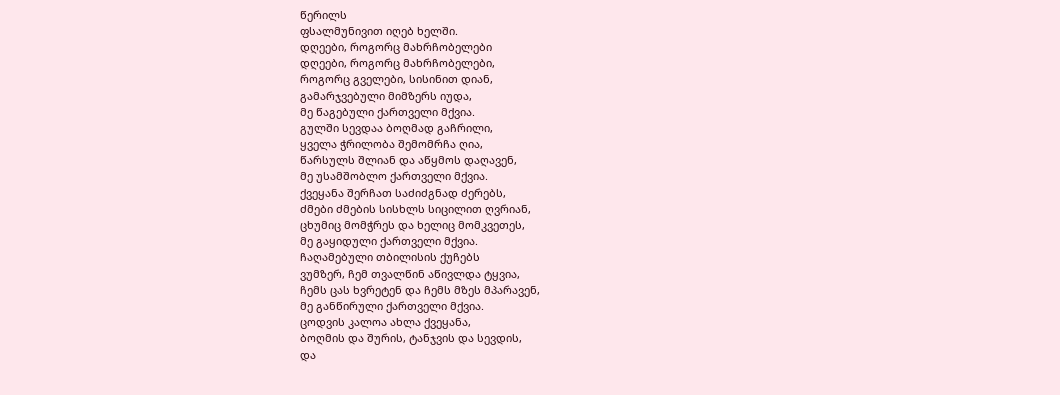წერილს
ფსალმუნივით იღებ ხელში.
დღეები, როგორც მახრჩობელები
დღეები, როგორც მახრჩობელები,
როგორც გველები, სისინით დიან,
გამარჯვებული მიმზერს იუდა,
მე წაგებული ქართველი მქვია.
გულში სევდაა ბოღმად გაჩრილი,
ყველა ჭრილობა შემომრჩა ღია,
წარსულს შლიან და აწყმოს დაღავენ,
მე უსამშობლო ქართველი მქვია.
ქვეყანა შერჩათ საძიძგნად ძერებს,
ძმები ძმების სისხლს სიცილით ღვრიან,
ცხუმიც მომჭრეს და ხელიც მომკვეთეს,
მე გაყიდული ქართველი მქვია.
ჩაღამებული თბილისის ქუჩებს
ვუმზერ, ჩემ თვალწინ აწივლდა ტყვია,
ჩემს ცას ხვრეტენ და ჩემს მზეს მპარავენ,
მე განწირული ქართველი მქვია.
ცოდვის კალოა ახლა ქვეყანა,
ბოღმის და შურის, ტანჯვის და სევდის,
და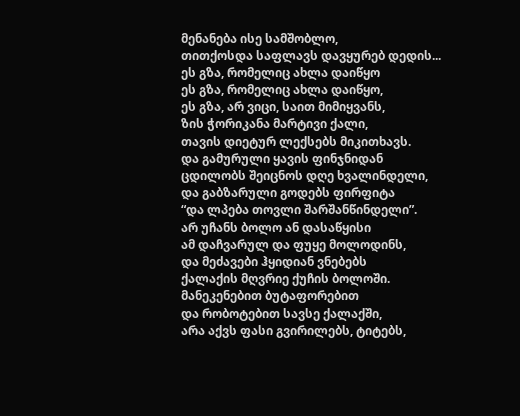მენანება ისე სამშობლო,
თითქოსდა საფლავს დავყურებ დედის...
ეს გზა, რომელიც ახლა დაიწყო
ეს გზა, რომელიც ახლა დაიწყო,
ეს გზა, არ ვიცი, საით მიმიყვანს,
ზის ჭორიკანა მარტივი ქალი,
თავის დიეტურ ლექსებს მიკითხავს.
და გამურული ყავის ფინჯნიდან
ცდილობს შეიცნოს დღე ხვალინდელი,
და გაბზარული გოდებს ფირფიტა
“და ლპება თოვლი შარშანწინდელი”.
არ უჩანს ბოლო ან დასაწყისი
ამ დაჩვარულ და ფუყე მოლოდინს,
და მეძავები ჰყიდიან ვნებებს
ქალაქის მღვრიე ქუჩის ბოლოში.
მანეკენებით ბუტაფორებით
და რობოტებით სავსე ქალაქში,
არა აქვს ფასი გვირილებს, ტიტებს,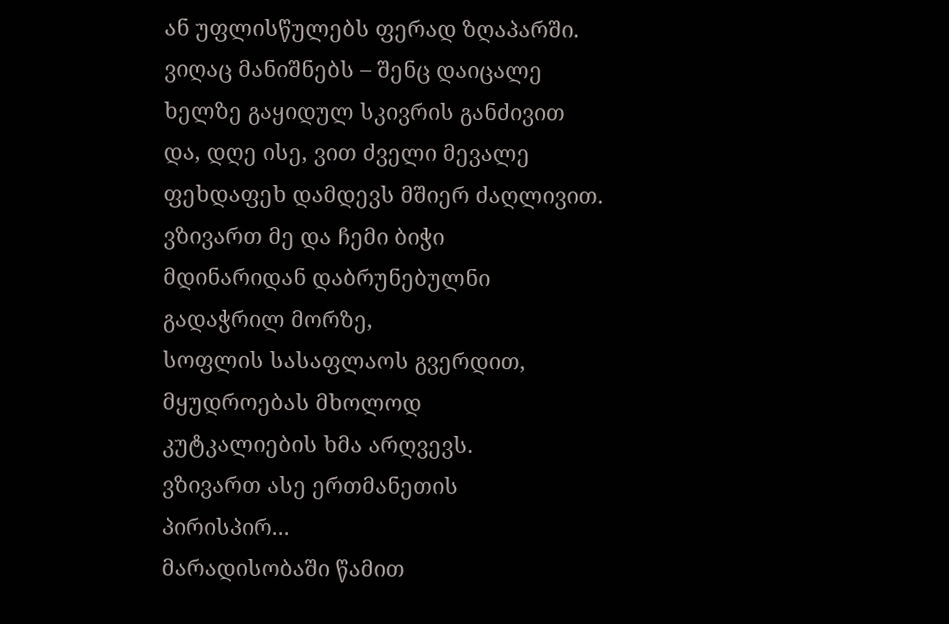ან უფლისწულებს ფერად ზღაპარში.
ვიღაც მანიშნებს – შენც დაიცალე
ხელზე გაყიდულ სკივრის განძივით
და, დღე ისე, ვით ძველი მევალე
ფეხდაფეხ დამდევს მშიერ ძაღლივით.
ვზივართ მე და ჩემი ბიჭი
მდინარიდან დაბრუნებულნი
გადაჭრილ მორზე,
სოფლის სასაფლაოს გვერდით,
მყუდროებას მხოლოდ
კუტკალიების ხმა არღვევს.
ვზივართ ასე ერთმანეთის
პირისპირ...
მარადისობაში წამით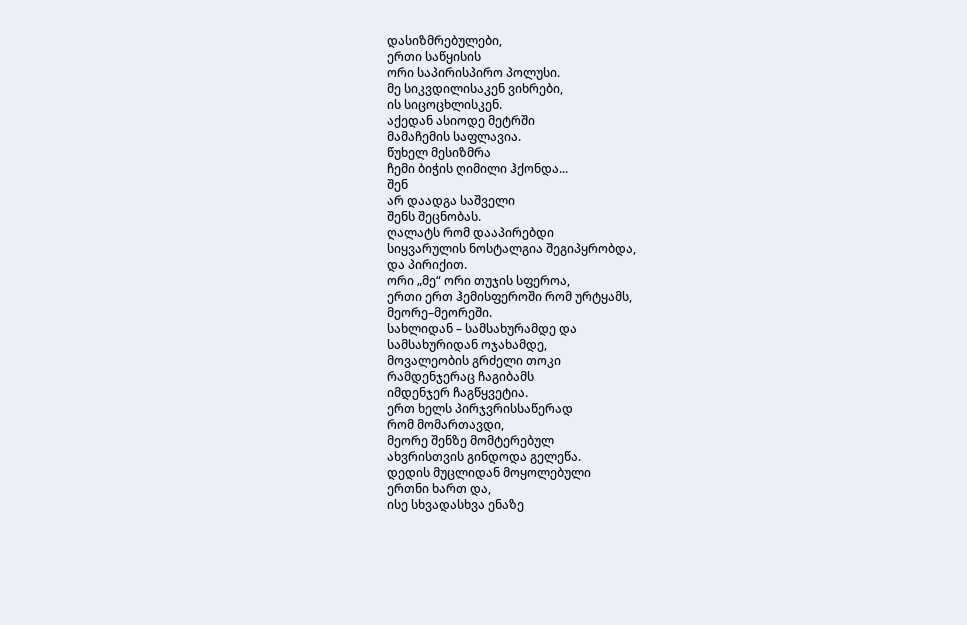დასიზმრებულები,
ერთი საწყისის
ორი საპირისპირო პოლუსი.
მე სიკვდილისაკენ ვიხრები,
ის სიცოცხლისკენ.
აქედან ასიოდე მეტრში
მამაჩემის საფლავია.
წუხელ მესიზმრა
ჩემი ბიჭის ღიმილი ჰქონდა...
შენ
არ დაადგა საშველი
შენს შეცნობას.
ღალატს რომ დააპირებდი
სიყვარულის ნოსტალგია შეგიპყრობდა,
და პირიქით.
ორი „მე“ ორი თუჯის სფეროა,
ერთი ერთ ჰემისფეროში რომ ურტყამს,
მეორე–მეორეში.
სახლიდან – სამსახურამდე და
სამსახურიდან ოჯახამდე,
მოვალეობის გრძელი თოკი
რამდენჯერაც ჩაგიბამს
იმდენჯერ ჩაგწყვეტია.
ერთ ხელს პირჯვრისსაწერად
რომ მომართავდი,
მეორე შენზე მომტერებულ
ახვრისთვის გინდოდა გელეწა.
დედის მუცლიდან მოყოლებული
ერთნი ხართ და,
ისე სხვადასხვა ენაზე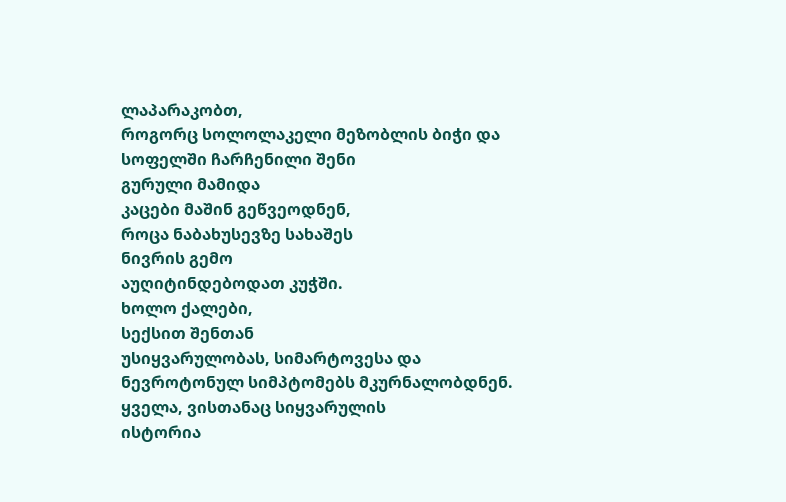ლაპარაკობთ,
როგორც სოლოლაკელი მეზობლის ბიჭი და
სოფელში ჩარჩენილი შენი
გურული მამიდა
კაცები მაშინ გეწვეოდნენ,
როცა ნაბახუსევზე სახაშეს
ნივრის გემო
აუღიტინდებოდათ კუჭში.
ხოლო ქალები,
სექსით შენთან
უსიყვარულობას, სიმარტოვესა და
ნევროტონულ სიმპტომებს მკურნალობდნენ.
ყველა, ვისთანაც სიყვარულის
ისტორია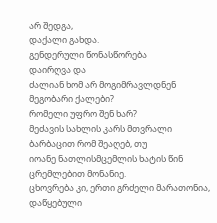არ შედგა,
დაქალი გახდა.
გენდერული წონასწორება
დაირღვა და
ძალიან ხომ არ მოგიმრავლდნენ
მეგობარი ქალები?
რომელი უფრო შენ ხარ?
მეძავის სახლის კარს მთვრალი
ბარბაცით რომ შეაღებ, თუ
იოანე ნათლისმცემლის ხატის წინ
ცრემლებით მონანიე.
ცხოვრება კი, ერთი გრძელი მარათონია,
დაწყებული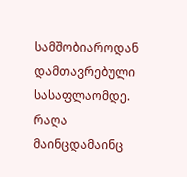სამშობიაროდან დამთავრებული
სასაფლაომდე.
რაღა მაინცდამაინც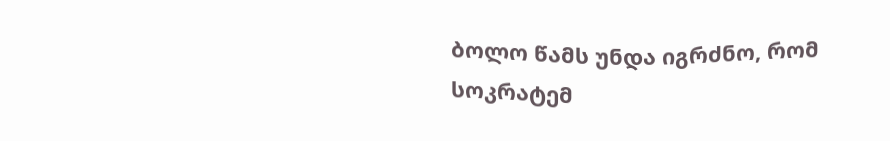ბოლო წამს უნდა იგრძნო, რომ
სოკრატემ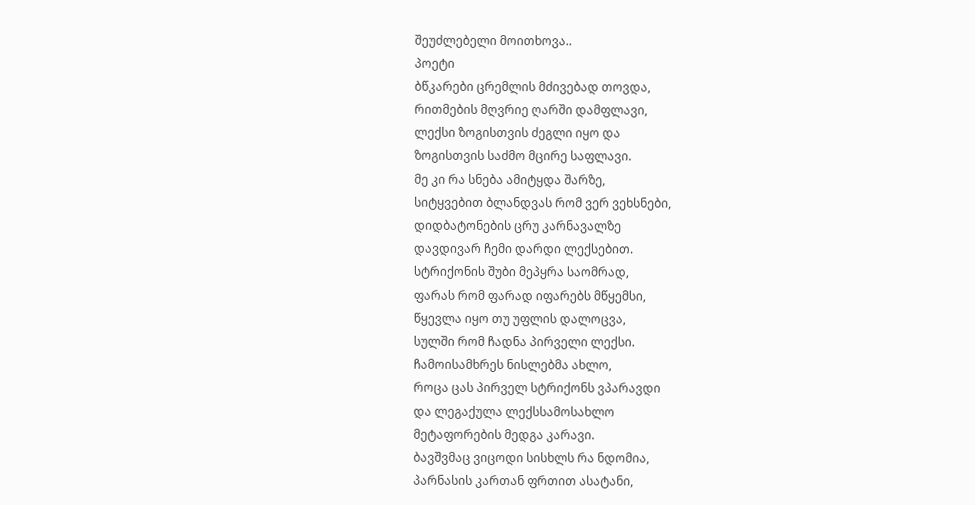შეუძლებელი მოითხოვა..
პოეტი
ბწკარები ცრემლის მძივებად თოვდა,
რითმების მღვრიე ღარში დამფლავი,
ლექსი ზოგისთვის ძეგლი იყო და
ზოგისთვის საძმო მცირე საფლავი.
მე კი რა სნება ამიტყდა შარზე,
სიტყვებით ბლანდვას რომ ვერ ვეხსნები,
დიდბატონების ცრუ კარნავალზე
დავდივარ ჩემი დარდი ლექსებით.
სტრიქონის შუბი მეპყრა საომრად,
ფარას რომ ფარად იფარებს მწყემსი,
წყევლა იყო თუ უფლის დალოცვა,
სულში რომ ჩადნა პირველი ლექსი.
ჩამოისამხრეს ნისლებმა ახლო,
როცა ცას პირველ სტრიქონს ვპარავდი
და ლეგაქულა ლექსსამოსახლო
მეტაფორების მედგა კარავი.
ბავშვმაც ვიცოდი სისხლს რა ნდომია,
პარნასის კართან ფრთით ასატანი,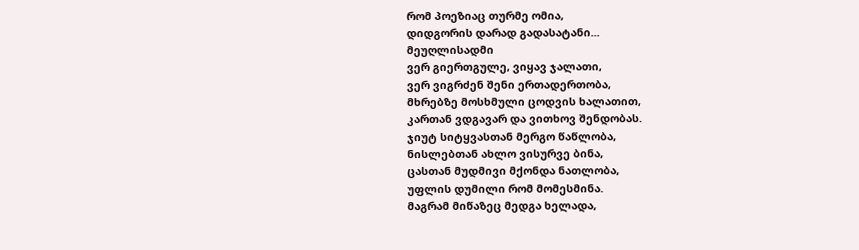რომ პოეზიაც თურმე ომია,
დიდგორის დარად გადასატანი...
მეუღლისადმი
ვერ გიერთგულე, ვიყავ ჯალათი,
ვერ ვიგრძენ შენი ერთადერთობა,
მხრებზე მოსხმული ცოდვის ხალათით,
კართან ვდგავარ და ვითხოვ შენდობას.
ჯიუტ სიტყვასთან მერგო წაწლობა,
ნისლებთან ახლო ვისურვე ბინა,
ცასთან მუდმივი მქონდა ნათლობა,
უფლის დუმილი რომ მომესმინა.
მაგრამ მიწაზეც მედგა ხელადა,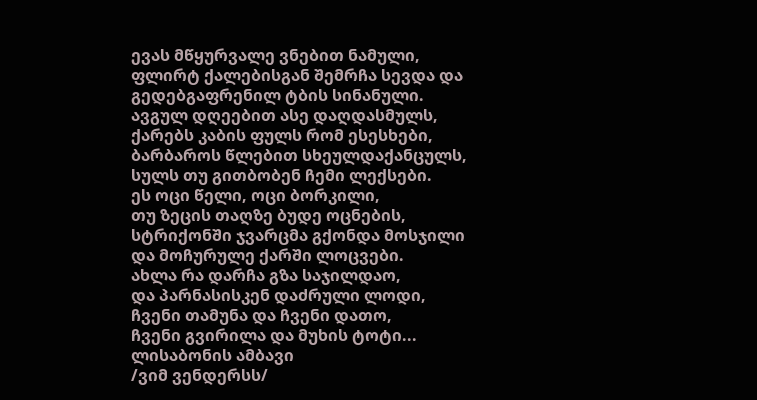ევას მწყურვალე ვნებით ნამული,
ფლირტ ქალებისგან შემრჩა სევდა და
გედებგაფრენილ ტბის სინანული.
ავგულ დღეებით ასე დაღდასმულს,
ქარებს კაბის ფულს რომ ესესხები,
ბარბაროს წლებით სხეულდაქანცულს,
სულს თუ გითბობენ ჩემი ლექსები.
ეს ოცი წელი, ოცი ბორკილი,
თუ ზეცის თაღზე ბუდე ოცნების,
სტრიქონში ჯვარცმა გქონდა მოსჯილი
და მოჩურულე ქარში ლოცვები.
ახლა რა დარჩა გზა საჯილდაო,
და პარნასისკენ დაძრული ლოდი,
ჩვენი თამუნა და ჩვენი დათო,
ჩვენი გვირილა და მუხის ტოტი...
ლისაბონის ამბავი
/ვიმ ვენდერსს/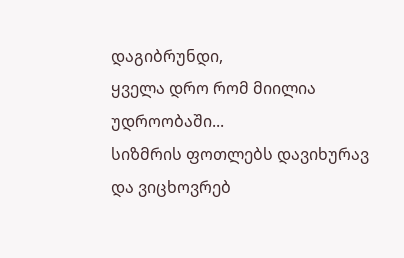დაგიბრუნდი,
ყველა დრო რომ მიილია
უდროობაში...
სიზმრის ფოთლებს დავიხურავ
და ვიცხოვრებ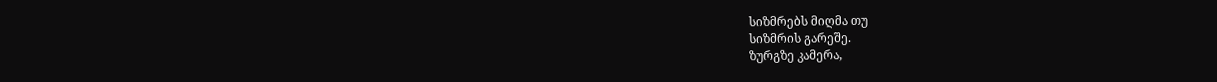სიზმრებს მიღმა თუ
სიზმრის გარეშე.
ზურგზე კამერა,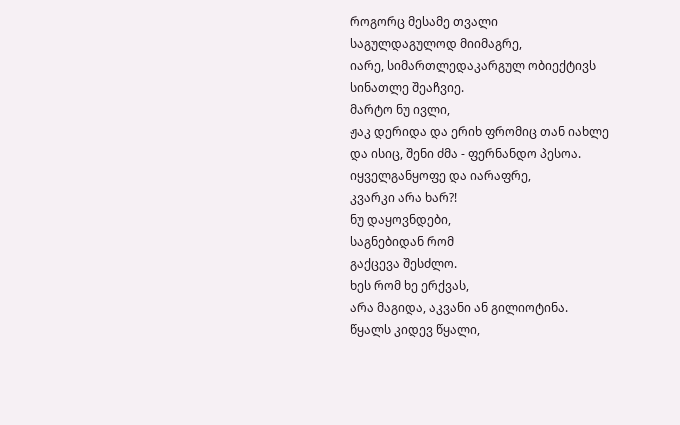როგორც მესამე თვალი
საგულდაგულოდ მიიმაგრე,
იარე, სიმართლედაკარგულ ობიექტივს
სინათლე შეაჩვიე.
მარტო ნუ ივლი,
ჟაკ დერიდა და ერიხ ფრომიც თან იახლე
და ისიც, შენი ძმა - ფერნანდო პესოა.
იყველგანყოფე და იარაფრე,
კვარკი არა ხარ?!
ნუ დაყოვნდები,
საგნებიდან რომ
გაქცევა შესძლო.
ხეს რომ ხე ერქვას,
არა მაგიდა, აკვანი ან გილიოტინა.
წყალს კიდევ წყალი,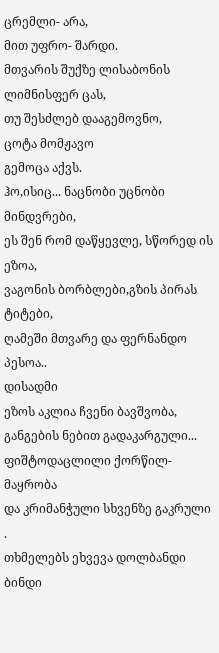ცრემლი- არა,
მით უფრო- შარდი.
მთვარის შუქზე ლისაბონის
ლიმნისფერ ცას,
თუ შესძლებ დააგემოვნო,
ცოტა მომჟავო
გემოცა აქვს.
ჰო,ისიც... ნაცნობი უცნობი მინდვრები,
ეს შენ რომ დაწყევლე, სწორედ ის ეზოა,
ვაგონის ბორბლები,გზის პირას ტიტები,
ღამეში მთვარე და ფერნანდო პესოა..
დისადმი
ეზოს აკლია ჩვენი ბავშვობა,
განგების ნებით გადაკარგული...
ფიშტოდაცლილი ქორწილ-მაყრობა
და კრიმანჭული სხვენზე გაკრული .
თხმელებს ეხვევა დოლბანდი ბინდი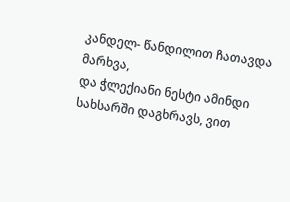კანდელ- წანდილით ჩათავდა მარხვა,
და ჭლექიანი ნესტი ამინდი
სახსარში დაგხრავს, ვით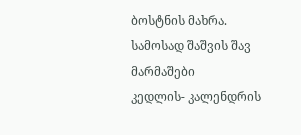ბოსტნის მახრა.
სამოსად შაშვის შავ მარმაშები
კედლის- კალენდრის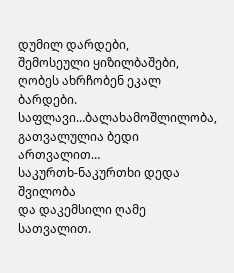დუმილ დარდები,
შემოსეული ყიზილბაშები,
ღობეს ახრჩობენ ეკალ ბარდები.
საფლავი…ბალახამოშლილობა,
გათვალულია ბედი ართვალით…
საკურთხ-ნაკურთხი დედა შვილობა
და დაკემსილი ღამე სათვალით.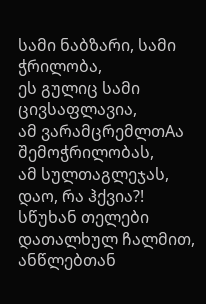სამი ნაბზარი, სამი ჭრილობა,
ეს გულიც სამი ცივსაფლავია,
ამ ვარამცრემლთAა შემოჭრილობას,
ამ სულთაგლეჯას, დაო, რა ჰქვია?!
სწუხან თელები დათალხულ ჩალმით,
ანწლებთან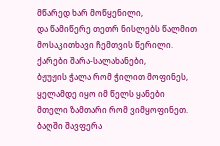მწარედ ხარ მოწყენილი,
და წამიწერე თეთრ ნისლებს წალმით
მოსაკითხავი ჩემთვის წერილი.
ქარები შარა-სალახანები,
ბჟუჟის ჭალა რომ ჭილით მოფინეს,
ყელამდე იყო იმ წელს ყანები
მთელი ზამთარი რომ ვიმყოფინეთ.
ბაღში შავფერა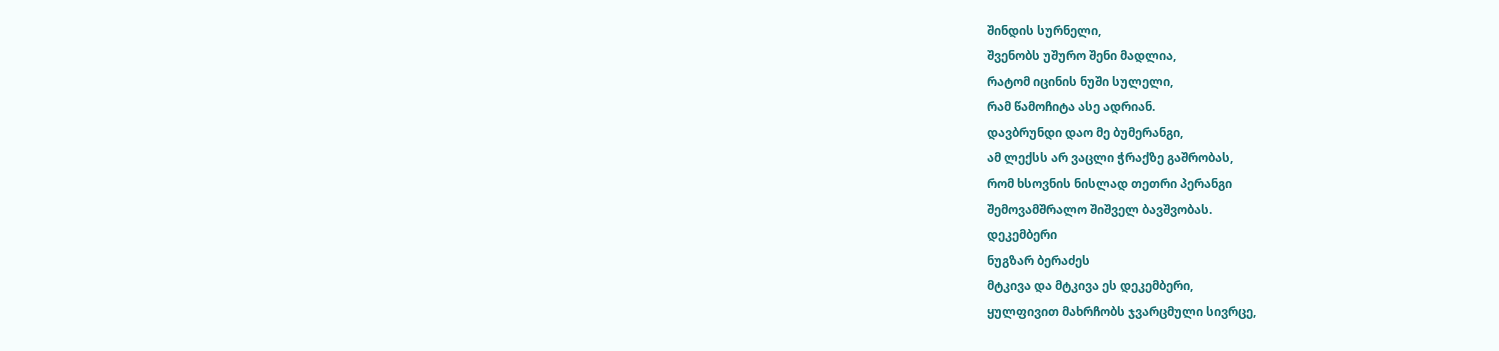შინდის სურნელი,
შვენობს უშურო შენი მადლია,
რატომ იცინის ნუში სულელი,
რამ წამოჩიტა ასე ადრიან.
დავბრუნდი დაო მე ბუმერანგი,
ამ ლექსს არ ვაცლი ჭრაქზე გაშრობას,
რომ ხსოვნის ნისლად თეთრი პერანგი
შემოვამშრალო შიშველ ბავშვობას.
დეკემბერი
ნუგზარ ბერაძეს
მტკივა და მტკივა ეს დეკემბერი,
ყულფივით მახრჩობს ჯვარცმული სივრცე,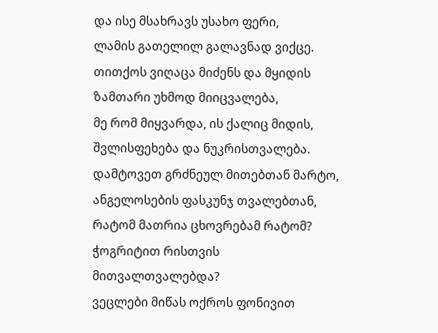და ისე მსახრავს უსახო ფერი,
ლამის გათელილ გალავნად ვიქცე.
თითქოს ვიღაცა მიძენს და მყიდის
ზამთარი უხმოდ მიიცვალება,
მე რომ მიყვარდა, ის ქალიც მიდის,
შვლისფეხება და ნუკრისთვალება.
დამტოვეთ გრძნეულ მითებთან მარტო,
ანგელოსების ფასკუნჯ თვალებთან,
რატომ მათრია ცხოვრებამ რატომ?
ჭოგრიტით რისთვის მითვალთვალებდა?
ვეცლები მიწას ოქროს ფონივით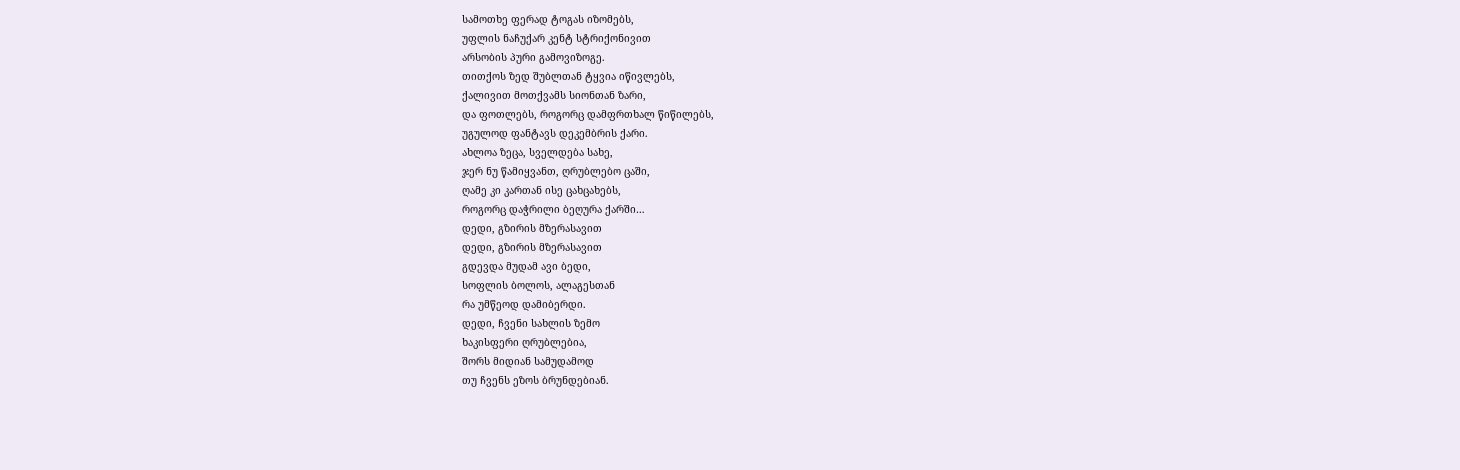სამოთხე ფერად ტოგას იზომებს,
უფლის ნაჩუქარ კენტ სტრიქონივით
არსობის პური გამოვიზოგე.
თითქოს ზედ შუბლთან ტყვია იწივლებს,
ქალივით მოთქვამს სიონთან ზარი,
და ფოთლებს, როგორც დამფრთხალ წიწილებს,
უგულოდ ფანტავს დეკემბრის ქარი.
ახლოა ზეცა, სველდება სახე,
ჯერ ნუ წამიყვანთ, ღრუბლებო ცაში,
ღამე კი კართან ისე ცახცახებს,
როგორც დაჭრილი ბეღურა ქარში…
დედი, გზირის მზერასავით
დედი, გზირის მზერასავით
გდევდა მუდამ ავი ბედი,
სოფლის ბოლოს, ალაგესთან
რა უმწეოდ დამიბერდი.
დედი, ჩვენი სახლის ზემო
ხაკისფერი ღრუბლებია,
შორს მიდიან სამუდამოდ
თუ ჩვენს ეზოს ბრუნდებიან.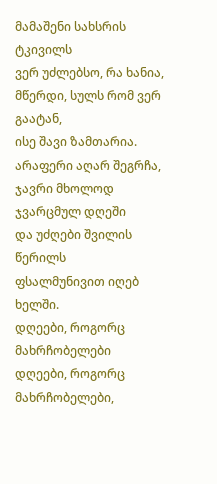მამაშენი სახსრის ტკივილს
ვერ უძლებსო, რა ხანია,
მწერდი, სულს რომ ვერ გაატან,
ისე შავი ზამთარია.
არაფერი აღარ შეგრჩა,
ჯავრი მხოლოდ ჯვარცმულ დღეში
და უძღები შვილის წერილს
ფსალმუნივით იღებ ხელში.
დღეები, როგორც მახრჩობელები
დღეები, როგორც მახრჩობელები,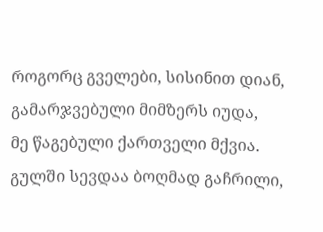როგორც გველები, სისინით დიან,
გამარჯვებული მიმზერს იუდა,
მე წაგებული ქართველი მქვია.
გულში სევდაა ბოღმად გაჩრილი,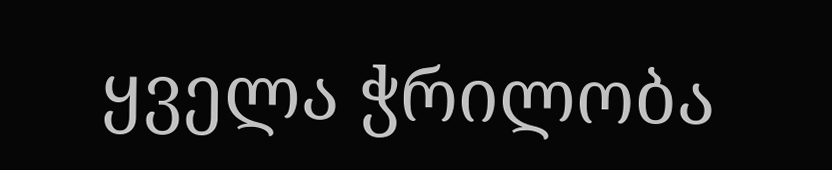ყველა ჭრილობა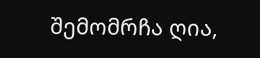შემომრჩა ღია,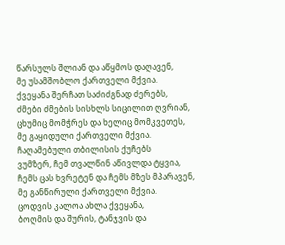წარსულს შლიან და აწყმოს დაღავენ,
მე უსამშობლო ქართველი მქვია.
ქვეყანა შერჩათ საძიძგნად ძერებს,
ძმები ძმების სისხლს სიცილით ღვრიან,
ცხუმიც მომჭრეს და ხელიც მომკვეთეს,
მე გაყიდული ქართველი მქვია.
ჩაღამებული თბილისის ქუჩებს
ვუმზერ, ჩემ თვალწინ აწივლდა ტყვია,
ჩემს ცას ხვრეტენ და ჩემს მზეს მპარავენ,
მე განწირული ქართველი მქვია.
ცოდვის კალოა ახლა ქვეყანა,
ბოღმის და შურის, ტანჯვის და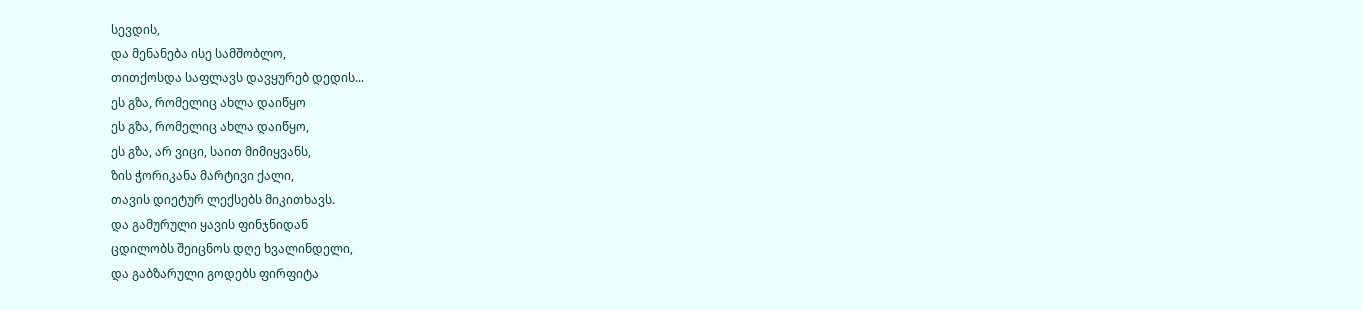სევდის,
და მენანება ისე სამშობლო,
თითქოსდა საფლავს დავყურებ დედის...
ეს გზა, რომელიც ახლა დაიწყო
ეს გზა, რომელიც ახლა დაიწყო,
ეს გზა, არ ვიცი, საით მიმიყვანს,
ზის ჭორიკანა მარტივი ქალი,
თავის დიეტურ ლექსებს მიკითხავს.
და გამურული ყავის ფინჯნიდან
ცდილობს შეიცნოს დღე ხვალინდელი,
და გაბზარული გოდებს ფირფიტა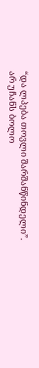“და ლპება თოვლი შარშანწინდელი”.
არ უჩანს ბოლო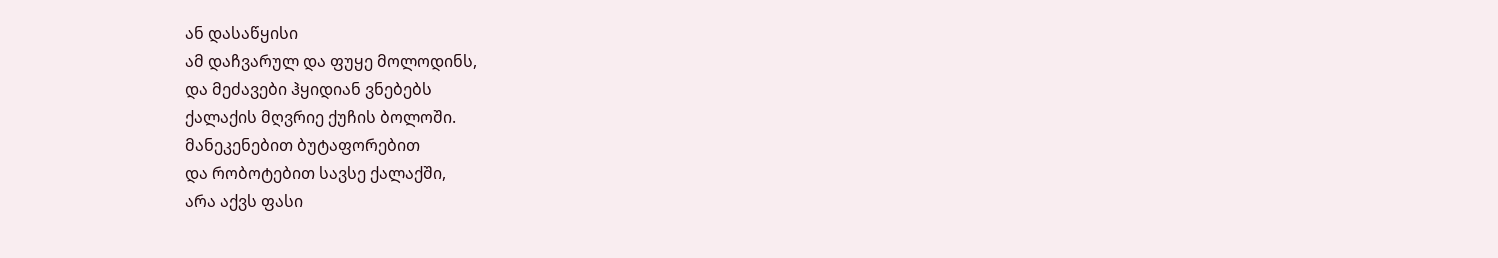ან დასაწყისი
ამ დაჩვარულ და ფუყე მოლოდინს,
და მეძავები ჰყიდიან ვნებებს
ქალაქის მღვრიე ქუჩის ბოლოში.
მანეკენებით ბუტაფორებით
და რობოტებით სავსე ქალაქში,
არა აქვს ფასი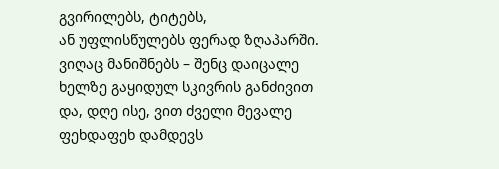გვირილებს, ტიტებს,
ან უფლისწულებს ფერად ზღაპარში.
ვიღაც მანიშნებს – შენც დაიცალე
ხელზე გაყიდულ სკივრის განძივით
და, დღე ისე, ვით ძველი მევალე
ფეხდაფეხ დამდევს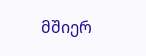მშიერ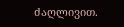ძაღლივით.